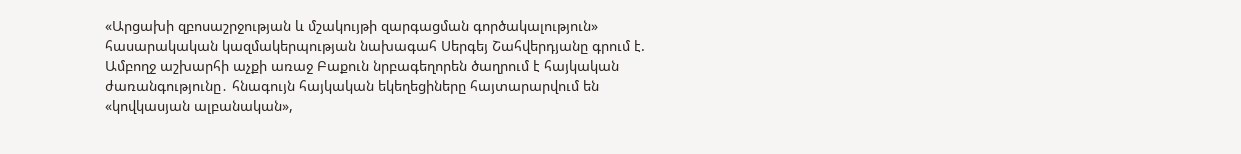«Արցախի զբոսաշրջության և մշակույթի զարգացման գործակալություն» հասարակական կազմակերպության նախագահ Սերգեյ Շահվերդյանը գրում է.
Ամբողջ աշխարհի աչքի առաջ Բաքուն նրբագեղորեն ծաղրում է հայկական ժառանգությունը․ հնագույն հայկական եկեղեցիները հայտարարվում են «կովկասյան ալբանական»,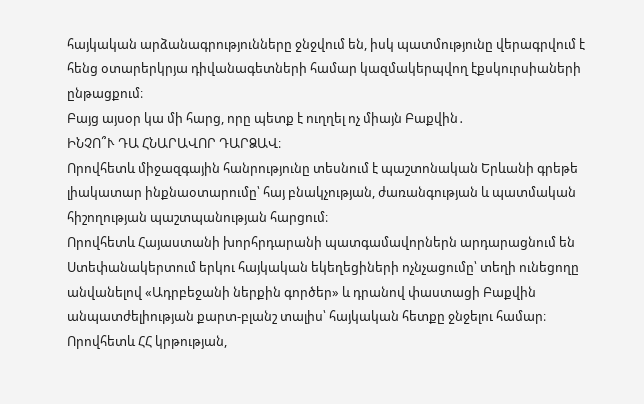հայկական արձանագրությունները ջնջվում են, իսկ պատմությունը վերագրվում է հենց օտարերկրյա դիվանագետների համար կազմակերպվող էքսկուրսիաների ընթացքում։
Բայց այսօր կա մի հարց, որը պետք է ուղղել ոչ միայն Բաքվին․
ԻՆՉՈ՞Ւ ԴԱ ՀՆԱՐԱՎՈՐ ԴԱՐՁԱՎ։
Որովհետև միջազգային հանրությունը տեսնում է պաշտոնական Երևանի գրեթե լիակատար ինքնաօտարումը՝ հայ բնակչության, ժառանգության և պատմական հիշողության պաշտպանության հարցում։
Որովհետև Հայաստանի խորհրդարանի պատգամավորներն արդարացնում են Ստեփանակերտում երկու հայկական եկեղեցիների ոչնչացումը՝ տեղի ունեցողը անվանելով «Ադրբեջանի ներքին գործեր» և դրանով փաստացի Բաքվին անպատժելիության քարտ-բլանշ տալիս՝ հայկական հետքը ջնջելու համար։
Որովհետև ՀՀ կրթության,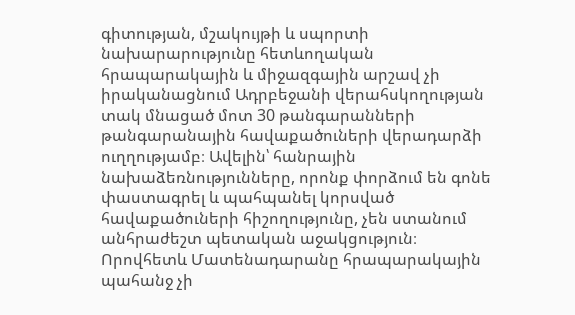գիտության, մշակույթի և սպորտի նախարարությունը հետևողական հրապարակային և միջազգային արշավ չի իրականացնում Ադրբեջանի վերահսկողության տակ մնացած մոտ 30 թանգարանների թանգարանային հավաքածուների վերադարձի ուղղությամբ։ Ավելին՝ հանրային նախաձեռնությունները, որոնք փորձում են գոնե փաստագրել և պահպանել կորսված հավաքածուների հիշողությունը, չեն ստանում անհրաժեշտ պետական աջակցություն։
Որովհետև Մատենադարանը հրապարակային պահանջ չի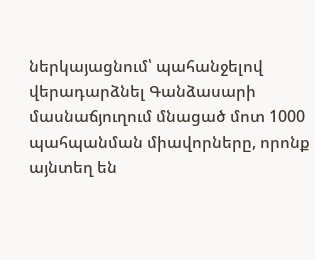ներկայացնում՝ պահանջելով վերադարձնել Գանձասարի մասնաճյուղում մնացած մոտ 1000 պահպանման միավորները, որոնք այնտեղ են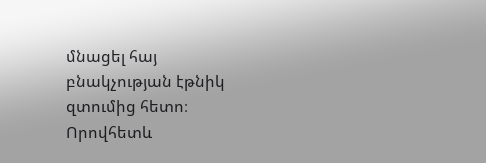մնացել հայ բնակչության էթնիկ զտումից հետո։
Որովհետև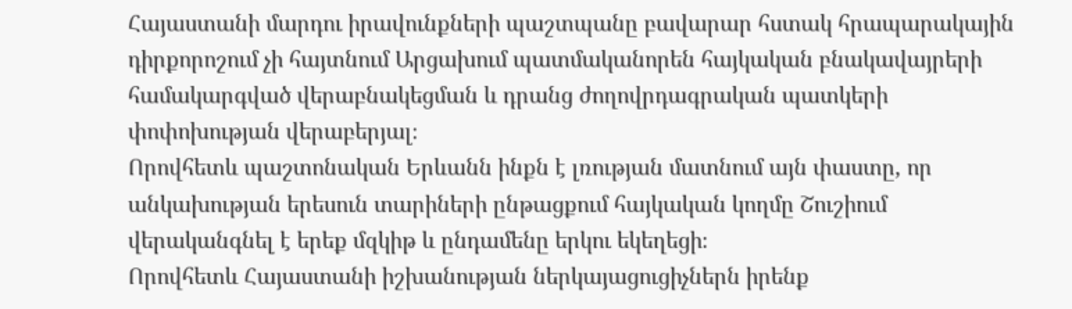Հայաստանի մարդու իրավունքների պաշտպանը բավարար հստակ հրապարակային դիրքորոշում չի հայտնում Արցախում պատմականորեն հայկական բնակավայրերի համակարգված վերաբնակեցման և դրանց ժողովրդագրական պատկերի փոփոխության վերաբերյալ։
Որովհետև պաշտոնական Երևանն ինքն է լռության մատնում այն փաստը, որ անկախության երեսուն տարիների ընթացքում հայկական կողմը Շուշիում վերականգնել է երեք մզկիթ և ընդամենը երկու եկեղեցի։
Որովհետև Հայաստանի իշխանության ներկայացուցիչներն իրենք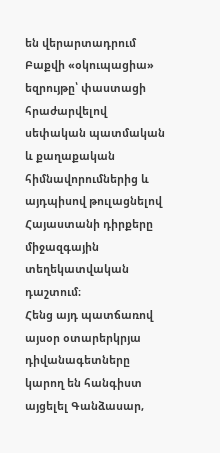են վերարտադրում Բաքվի «օկուպացիա» եզրույթը՝ փաստացի հրաժարվելով սեփական պատմական և քաղաքական հիմնավորումներից և այդպիսով թուլացնելով Հայաստանի դիրքերը միջազգային տեղեկատվական դաշտում։
Հենց այդ պատճառով այսօր օտարերկրյա դիվանագետները կարող են հանգիստ այցելել Գանձասար,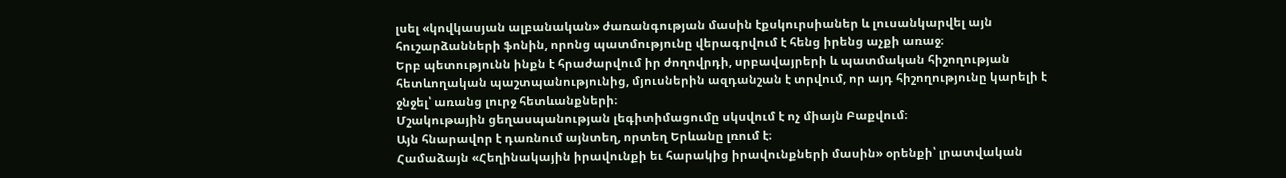լսել «կովկասյան ալբանական» ժառանգության մասին էքսկուրսիաներ և լուսանկարվել այն հուշարձանների ֆոնին, որոնց պատմությունը վերագրվում է հենց իրենց աչքի առաջ։
Երբ պետությունն ինքն է հրաժարվում իր ժողովրդի, սրբավայրերի և պատմական հիշողության հետևողական պաշտպանությունից, մյուսներին ազդանշան է տրվում, որ այդ հիշողությունը կարելի է ջնջել՝ առանց լուրջ հետևանքների։
Մշակութային ցեղասպանության լեգիտիմացումը սկսվում է ոչ միայն Բաքվում։
Այն հնարավոր է դառնում այնտեղ, որտեղ Երևանը լռում է։
Համաձայն «Հեղինակային իրավունքի եւ հարակից իրավունքների մասին» օրենքի՝ լրատվական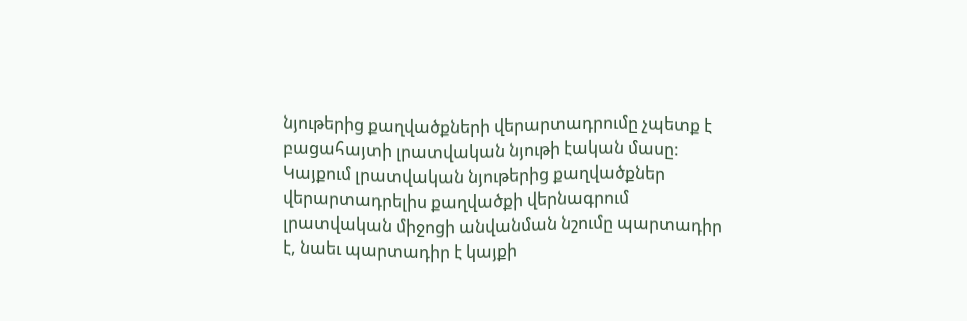նյութերից քաղվածքների վերարտադրումը չպետք է բացահայտի լրատվական նյութի էական մասը: Կայքում լրատվական նյութերից քաղվածքներ վերարտադրելիս քաղվածքի վերնագրում լրատվական միջոցի անվանման նշումը պարտադիր է, նաեւ պարտադիր է կայքի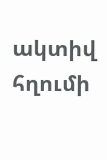ակտիվ հղումի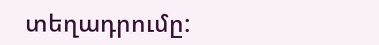տեղադրումը: